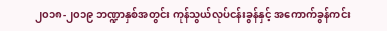၂၀၁၈-၂၀၁၉ ဘဏ္ဍာနှစ်အတွင်း ကုန်သွယ်လုပ်ငန်းခွန်နှင့် အကောက်ခွန်ကင်း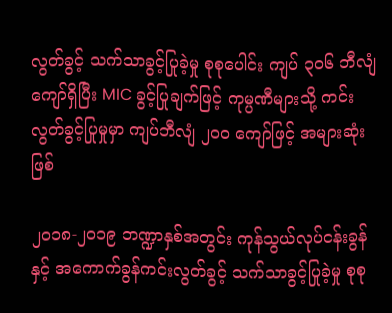လွတ်ခွင့် သက်သာခွင့်ပြုခဲ့မှု စုစုပေါင်း ကျပ် ၃၀၆ ဘီလျံကျော်ရှိပြီး MIC ခွင့်ပြုချက်ဖြင့် ကုမ္ပဏီများသို့ ကင်းလွတ်ခွင့်ပြုမှုမှာ ကျပ်ဘီလျံ ၂၀၀ ကျော်ဖြင့် အများဆုံးဖြစ်

၂၀၁၈-၂၀၁၉ ဘဏ္ဍာနှစ်အတွင်း ကုန်သွယ်လုပ်ငန်းခွန်နှင့် အကောက်ခွန်ကင်းလွတ်ခွင့် သက်သာခွင့်ပြုခဲ့မှု စုစု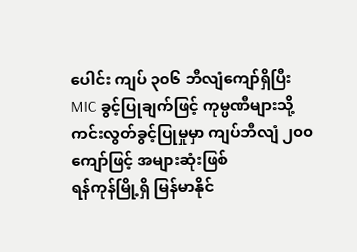ပေါင်း ကျပ် ၃၀၆ ဘီလျံကျော်ရှိပြီး MIC ခွင့်ပြုချက်ဖြင့် ကုမ္ပဏီများသို့ ကင်းလွတ်ခွင့်ပြုမှုမှာ ကျပ်ဘီလျံ ၂၀၀ ကျော်ဖြင့် အများဆုံးဖြစ်
ရန်ကုန်မြို့ရှိ မြန်မာနိုင်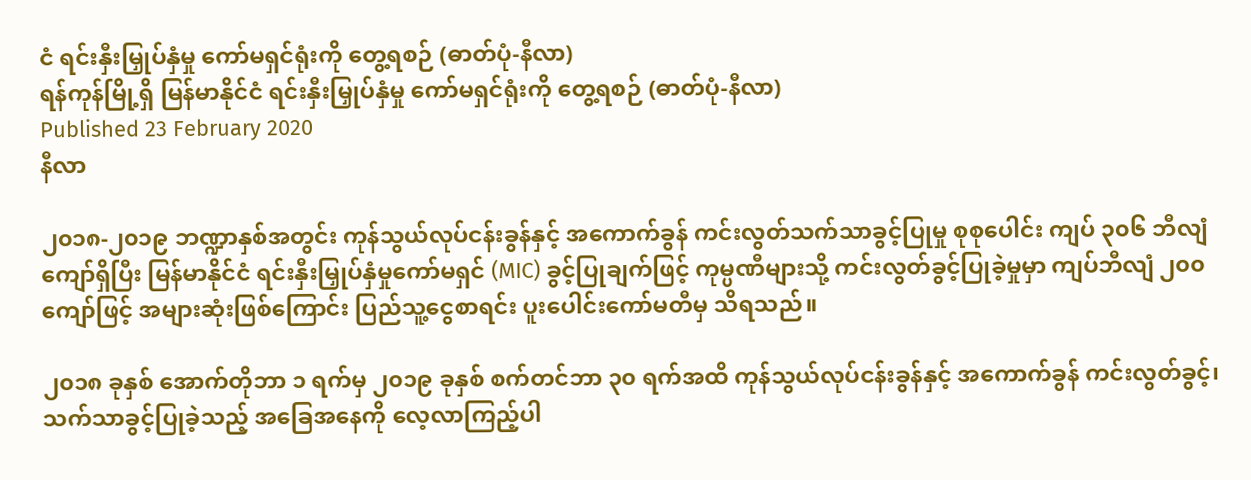ငံ ရင်းနှီးမြှုပ်နှံမှု ကော်မရှင်ရုံးကို တွေ့ရစဉ် (ဓာတ်ပုံ-နီလာ)
ရန်ကုန်မြို့ရှိ မြန်မာနိုင်ငံ ရင်းနှီးမြှုပ်နှံမှု ကော်မရှင်ရုံးကို တွေ့ရစဉ် (ဓာတ်ပုံ-နီလာ)
Published 23 February 2020
နီလာ

၂၀၁၈-၂၀၁၉ ဘဏ္ဍာနှစ်အတွင်း ကုန်သွယ်လုပ်ငန်းခွန်နှင့် အကောက်ခွန် ကင်းလွတ်သက်သာခွင့်ပြုမှု စုစုပေါင်း ကျပ် ၃၀၆ ဘီလျံကျော်ရှိပြီး မြန်မာနိုင်ငံ ရင်းနှီးမြှုပ်နှံမှုကော်မရှင် (MIC) ခွင့်ပြုချက်ဖြင့် ကုမ္ပဏီများသို့ ကင်းလွတ်ခွင့်ပြုခဲ့မှုမှာ ကျပ်ဘီလျံ ၂၀၀ ကျော်ဖြင့် အများဆုံးဖြစ်ကြောင်း ပြည်သူ့ငွေစာရင်း ပူးပေါင်းကော်မတီမှ သိရသည်။

၂၀၁၈ ခုနှစ် အောက်တိုဘာ ၁ ရက်မှ ၂၀၁၉ ခုနှစ် စက်တင်ဘာ ၃၀ ရက်အထိ ကုန်သွယ်လုပ်ငန်းခွန်နှင့် အကောက်ခွန် ကင်းလွတ်ခွင့်၊ သက်သာခွင့်ပြုခဲ့သည့် အခြေအနေကို လေ့လာကြည့်ပါ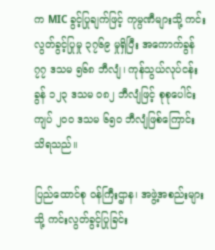က MIC ခွင့်ပြုချက်ဖြင့် ကုမ္ပဏီများသို့ ကင်းလွတ်ခွင့်ပြုမှု ၃၇၆၉ မှုရှိပြီး အကောက်ခွန် ၇၇ ဒသမ ၅၆၈ ဘီလျံ၊ ကုန်သွယ်လုပ်ငန်းခွန် ၁၂၃ ဒသမ ၀၈၂ ဘီလျံဖြင့် စုစုပေါင်း ကျပ် ၂၀၀ ဒသမ ၆၅၀ ဘီလျံဖြစ်ကြောင်း သိရသည်။

ပြည်ထောင်စု ဝန်ကြီးဌာန၊ အဖွဲ့အစည်းများသို့ ကင်းလွတ်ခွင့်ပြုခြင်း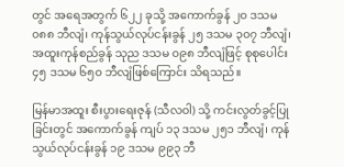တွင် အရေအတွက် ၆၂၂ ခုသို့ အကောက်ခွန် ၂၀ ဒသမ ၀၈၈ ဘီလျံ၊ ကုန်သွယ်လုပ်ငန်းခွန် ၂၅ ဒသမ ၃၀၇ ဘီလျံ၊ အထူးကုန်စည်ခွန် သုည ဒသမ ၀၉၈ ဘီလျံဖြင့် စုစုပေါင်း ၄၅ ဒသမ ၆၅၀ ဘီလျံဖြစ်ကြောင်း သိရသည်။

မြန်မာအထူး စီးပွားရေးဇုန် (သီလဝါ) သို့ ကင်းလွတ်ခွင့်ပြုခြင်းတွင် အကောက်ခွန် ကျပ် ၁၃ ဒသမ ၂၅၁ ဘီလျံ၊ ကုန်သွယ်လုပ်ငန်းခွန် ၁၉ ဒသမ ၉၉၃ ဘီ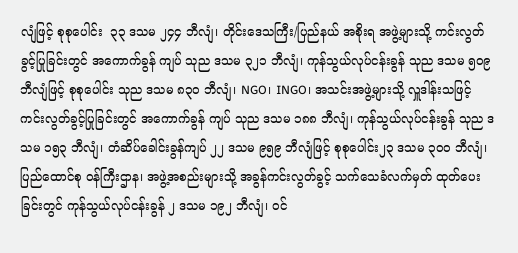လျံဖြင့် စုစုပေါင်း  ၃၃ ဒသမ ၂၄၄ ဘီလျံ၊ တိုင်းဒေသကြီး/ပြည်နယ် အစိုးရ အဖွဲ့များသို့ ကင်းလွတ်ခွင့်ပြုခြင်းတွင် အကောက်ခွန် ကျပ် သုည ဒသမ ၃၂၁ ဘီလျံ၊ ကုန်သွယ်လုပ်ငန်းခွန် သုည ဒသမ ၅၀၉ ဘီလျံဖြင့် စုစုပေါင်း သုည ဒသမ ၈၃၀ ဘီလျံ၊ NGO၊ INGO၊ အသင်းအဖွဲ့များသို့ လှူဒါန်းသဖြင့် ကင်းလွတ်ခွင့်ပြုခြင်းတွင် အကောက်ခွန် ကျပ် သုည ဒသမ ၁၈၈ ဘီလျံ၊ ကုန်သွယ်လုပ်ငန်းခွန် သုည ဒသမ ၁၅၃ ဘီလျံ၊ တံဆိပ်ခေါင်းခွန်ကျပ် ၂၂ ဒသမ ၉၅၉ ဘီလျံဖြင့် စုစုပေါင်း၂၃ ဒသမ ၃၀၀ ဘီလျံ၊  ပြည်ထောင်စု ဝန်ကြီးဌာန၊ အဖွဲ့အစည်းများသို့ အခွန်ကင်းလွတ်ခွင့် သက်သေခံလက်မှတ် ထုတ်ပေးခြင်းတွင် ကုန်သွယ်လုပ်ငန်းခွန် ၂ ဒသမ ၁၉၂ ဘီလျံ၊ ဝင်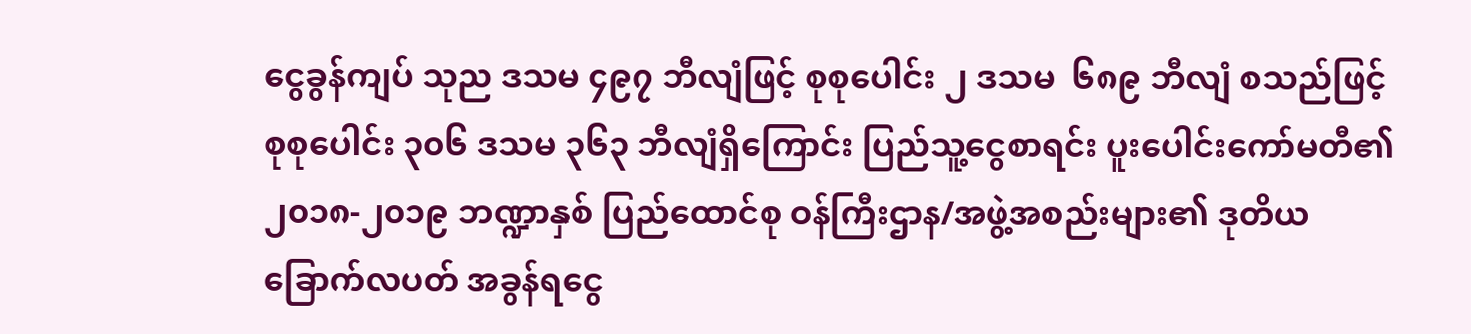ငွေခွန်ကျပ် သုည ဒသမ ၄၉၇ ဘီလျံဖြင့် စုစုပေါင်း ၂ ဒသမ  ၆၈၉ ဘီလျံ စသည်ဖြင့် စုစုပေါင်း ၃၀၆ ဒသမ ၃၆၃ ဘီလျံရှိကြောင်း ပြည်သူ့ငွေစာရင်း ပူးပေါင်းကော်မတီ၏ ၂၀၁၈-၂၀၁၉ ဘဏ္ဍာနှစ် ပြည်ထောင်စု ဝန်ကြီးဌာန/အဖွဲ့အစည်းများ၏ ဒုတိယခြောက်လပတ် အခွန်ရငွေ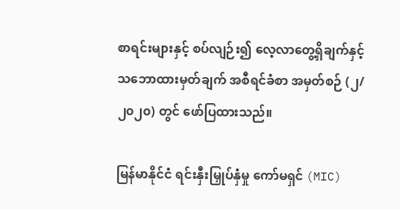စာရင်းများနှင့် စပ်လျဉ်း၍ လေ့လာတွေ့ရှိချက်နှင့် သဘောထားမှတ်ချက် အစီရင်ခံစာ အမှတ်စဉ် (၂/၂၀၂၀) တွင် ဖော်ပြထားသည်။

မြန်မာနိုင်ငံ ရင်းနှီးမြှုပ်နှံမှု ကော်မရှင် (MIC)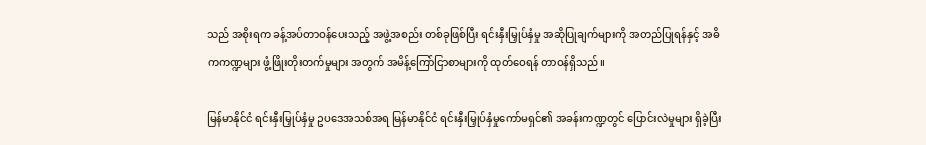သည် အစိုးရက ခန့်အပ်တာဝန်ပေးသည့် အဖွဲ့အစည်း တစ်ခုဖြစ်ပြီး ရင်းနှီးမြှုပ်နှံမှု အဆိုပြုချက်များကို အတည်ပြုရန်နှင့် အဓိကကဏ္ဍများ ဖွံ့ဖြိုးတိုးတက်မှုများ အတွက် အမိန့်ကြော်ငြာစာများကို ထုတ်ဝေရန် တာဝန်ရှိသည်။

မြန်မာနိုင်ငံ ရင်းနှီးမြှုပ်နှံမှု ဥပဒေအသစ်အရ မြန်မာနိုင်ငံ ရင်းနှီးမြှုပ်နှံမှုကော်မရှင်၏ အခန်းကဏ္ဍတွင် ပြောင်းလဲမှုများ ရှိခဲ့ပြီး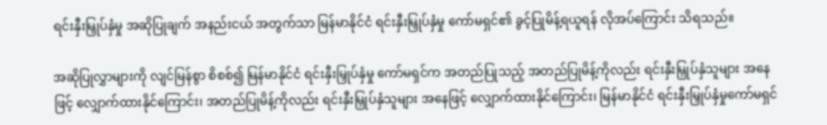ရင်းနှီးမြှုပ်နှံမှု အဆိုပြုချက် အနည်းငယ် အတွက်သာ မြန်မာနိုင်ငံ ရင်းနှီးမြှုပ်နှံမှု ကော်မရှင်၏ ခွင့်ပြုမိန့်ရယူရန် လိုအပ်ကြောင်း သိရသည်။

အဆိုပြုလွှာများကို လျင်မြန်စွာ စိစစ်၍ မြန်မာနိုင်ငံ ရင်းနှီးမြှုပ်နှံမှု ကော်မရှင်က အတည်ပြုသည့် အတည်ပြုမိန့်ကိုလည်း ရင်းနှီးမြှုပ်နှံသူများ အနေဖြင့် လျှောက်ထားနိုင်ကြောင်း၊ အတည်ပြုမိန့်ကိုလည်း ရင်းနှီးမြှုပ်နှံသူများ အနေဖြင့် လျှောက်ထားနိုင်ကြောင်း၊ မြန်မာနိုင်ငံ ရင်းနှီးမြှုပ်နှံမှုကော်မရှင်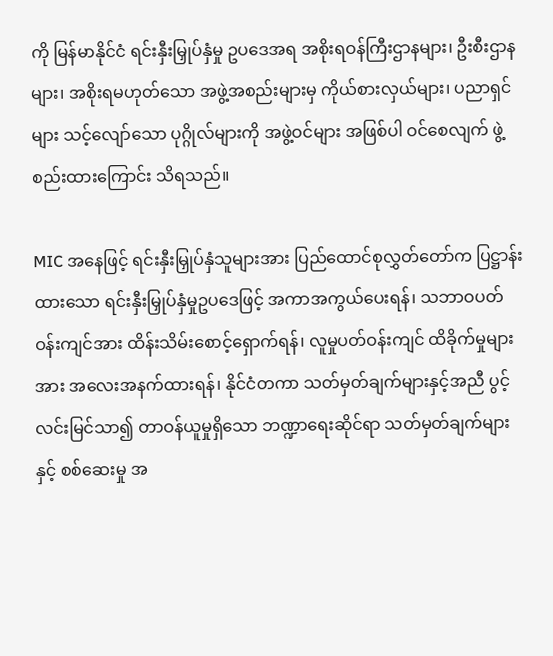ကို မြန်မာနိုင်ငံ ရင်းနှီးမြှုပ်နှံမှု ဥပဒေအရ အစိုးရဝန်ကြီးဌာနများ၊ ဦးစီးဌာနများ၊ အစိုးရမဟုတ်သော အဖွဲ့အစည်းများမှ ကိုယ်စားလှယ်များ၊ ပညာရှင်များ သင့်လျော်သော ပုဂ္ဂိုလ်များကို အဖွဲ့ဝင်များ အဖြစ်ပါ ဝင်စေလျက် ဖွဲ့စည်းထားကြောင်း သိရသည်။

MIC အနေဖြင့် ရင်းနှီးမြှုပ်နှံသူများအား ပြည်ထောင်စုလွှတ်တော်က ပြဋ္ဌာန်းထားသော ရင်းနှီးမြှုပ်နှံမှုဥပဒေဖြင့် အကာအကွယ်ပေးရန်၊ သဘာဝပတ်ဝန်းကျင်အား ထိန်းသိမ်းစောင့်ရှောက်ရန်၊ လူမှုပတ်ဝန်းကျင် ထိခိုက်မှုများအား အလေးအနက်ထားရန်၊ နိုင်ငံတကာ သတ်မှတ်ချက်များနှင့်အညီ ပွင့်လင်းမြင်သာ၍ တာဝန်ယူမှုရှိသော ဘဏ္ဍာရေးဆိုင်ရာ သတ်မှတ်ချက်များနှင့် စစ်ဆေးမှု အ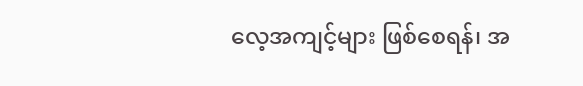လေ့အကျင့်များ ဖြစ်စေရန်၊ အ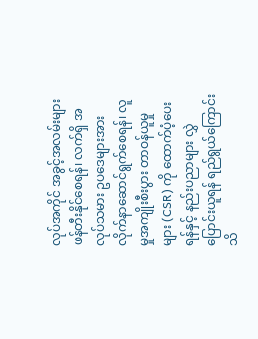လုပ်အကိုင် အခွင့်အလမ်းများ ဖန်တီးနိုင်စေရန်၊ လက်ရှိ အလုပ်သမား ဥပဒေများအား လိုက်နာဆောင်ရွက်စေရန်၊ လူမှုအကျိုးစီးပွား တာဝန်ယူမှုများ (CSR) ကို ထောက်ပံ့ပေးရန်နှင့် နည်းပညာများ လွှဲပြောင်းယူရန် ရည်ရွယ်ကြောင်း သိ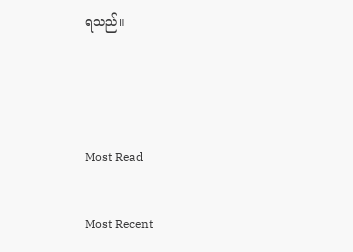ရသည်။



Most Read

Most Recent